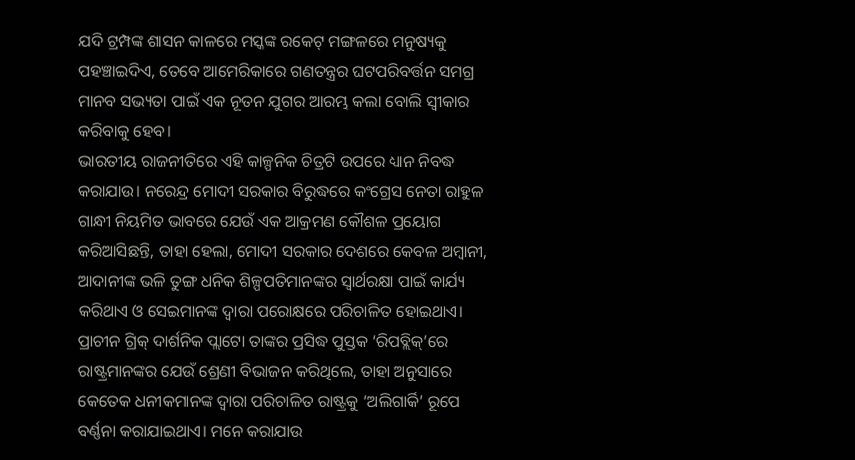ଯଦି ଟ୍ରମ୍ପଙ୍କ ଶାସନ କାଳରେ ମସ୍କଙ୍କ ରକେଟ୍ ମଙ୍ଗଳରେ ମନୁଷ୍ୟକୁ ପହଞ୍ଚାଇଦିଏ, ତେବେ ଆମେରିକାରେ ଗଣତନ୍ତ୍ରର ଘଟପରିବର୍ତ୍ତନ ସମଗ୍ର ମାନବ ସଭ୍ୟତା ପାଇଁ ଏକ ନୂତନ ଯୁଗର ଆରମ୍ଭ କଲା ବୋଲି ସ୍ବୀକାର କରିବାକୁ ହେବ।
ଭାରତୀୟ ରାଜନୀତିରେ ଏହି କାଳ୍ପନିକ ଚିତ୍ରଟି ଉପରେ ଧ୍ୟାନ ନିବଦ୍ଧ କରାଯାଉ। ନରେନ୍ଦ୍ର ମୋଦୀ ସରକାର ବିରୁଦ୍ଧରେ କଂଗ୍ରେସ ନେତା ରାହୁଳ ଗାନ୍ଧୀ ନିୟମିତ ଭାବରେ ଯେଉଁ ଏକ ଆକ୍ରମଣ କୌଶଳ ପ୍ରୟୋଗ କରିଆସିଛନ୍ତି, ତାହା ହେଲା, ମୋଦୀ ସରକାର ଦେଶରେ କେବଳ ଅମ୍ବାନୀ, ଆଦାନୀଙ୍କ ଭଳି ତୁଙ୍ଗ ଧନିକ ଶିଳ୍ପପତିମାନଙ୍କର ସ୍ବାର୍ଥରକ୍ଷା ପାଇଁ କାର୍ଯ୍ୟ କରିଥାଏ ଓ ସେଇମାନଙ୍କ ଦ୍ବାରା ପରୋକ୍ଷରେ ପରିଚାଳିତ ହୋଇଥାଏ। ପ୍ରାଚୀନ ଗ୍ରିକ୍ ଦାର୍ଶନିକ ପ୍ଲାଟୋ ତାଙ୍କର ପ୍ରସିଦ୍ଧ ପୁସ୍ତକ ‘ରିପବ୍ଲିକ୍’ରେ ରାଷ୍ଟ୍ରମାନଙ୍କର ଯେଉଁ ଶ୍ରେଣୀ ବିଭାଜନ କରିଥିଲେ, ତାହା ଅନୁସାରେ କେତେକ ଧନୀକମାନଙ୍କ ଦ୍ବାରା ପରିଚାଳିତ ରାଷ୍ଟ୍ରକୁ ‘ଅଲିଗାର୍କି’ ରୂପେ ବର୍ଣ୍ଣନା କରାଯାଇଥାଏ। ମନେ କରାଯାଉ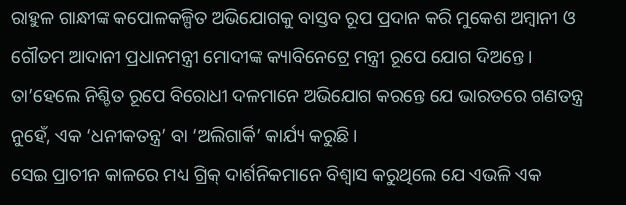ରାହୁଳ ଗାନ୍ଧୀଙ୍କ କପୋଳକଳ୍ପିତ ଅଭିଯୋଗକୁ ବାସ୍ତବ ରୂପ ପ୍ରଦାନ କରି ମୁକେଶ ଅମ୍ବାନୀ ଓ ଗୌତମ ଆଦାନୀ ପ୍ରଧାନମନ୍ତ୍ରୀ ମୋଦୀଙ୍କ କ୍ୟାବିନେଟ୍ରେ ମନ୍ତ୍ରୀ ରୂପେ ଯୋଗ ଦିଅନ୍ତେ। ତା’ହେଲେ ନିଶ୍ଚିତ ରୂପେ ବିରୋଧୀ ଦଳମାନେ ଅଭିଯୋଗ କରନ୍ତେ ଯେ ଭାରତରେ ଗଣତନ୍ତ୍ର ନୁହେଁ, ଏକ ‘ଧନୀକତନ୍ତ୍ର’ ବା ‘ଅଲିଗାର୍କି’ କାର୍ଯ୍ୟ କରୁଛି।
ସେଇ ପ୍ରାଚୀନ କାଳରେ ମଧ୍ୟ ଗ୍ରିକ୍ ଦାର୍ଶନିକମାନେ ବିଶ୍ବାସ କରୁଥିଲେ ଯେ ଏଭଳି ଏକ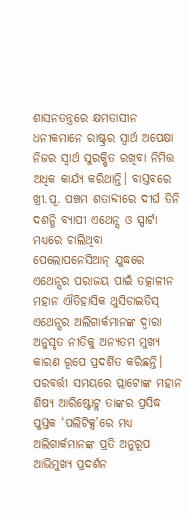ଶାସନତନ୍ତ୍ରରେ କ୍ଷମତାସୀନ ଧନୀକମାନେ ରାଷ୍ଟ୍ରର ସ୍ବାର୍ଥ ଅପେକ୍ଷା ନିଜର ସ୍ବାର୍ଥ ସୁରକ୍ଷିତ ରଖିବା ନିମିତ୍ତ ଅଧିକ କାର୍ଯ୍ୟ କରିଥାନ୍ତି। ବାସ୍ତବରେ ଖ୍ରୀ.ପୂ. ପଞ୍ଚମ ଶତାବ୍ଦୀରେ ଦୀର୍ଘ ତିନି ଦଶନ୍ଧି ବ୍ୟାପୀ ଏଥେନ୍ସ ଓ ସ୍ପାର୍ଟା ମଧ୍ୟରେ ଚାଲିଥିବା ପେଲୋପନେସିଆନ୍ ଯୁଦ୍ଧରେ ଏଥେନ୍ସର ପରାଜୟ ପାଇଁ ତତ୍କାଳୀନ ମହାନ ଐତିହାସିକ ଥୁସିଡାଇଡିସ୍ ଏଥେନ୍ସର ଅଲିଗାର୍କମାନଙ୍କ ଦ୍ବାରା ଅନୁସୃତ ନୀତିକୁ ଅନ୍ୟତମ ମୁଖ୍ୟ କାରଣ ରୂପେ ପ୍ରଦର୍ଶିତ କରିଛନ୍ତି। ପରବର୍ତ୍ତୀ ସମୟରେ ପ୍ଲାଟୋଙ୍କ ମହାନ ଶିଷ୍ୟ ଆରିଷ୍ଟୋଟ୍ଲ ତାଙ୍କର ପ୍ରସିଦ୍ଧ ପୁସ୍ତକ ‘ପଲିଟିକ୍ସ’ରେ ମଧ୍ୟ ଅଲିଗାର୍କମାନଙ୍କ ପ୍ରତି ଅନୁରୂପ ଆଭିମୁଖ୍ୟ ପ୍ରଦର୍ଶନ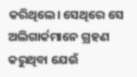କରିଥିଲେ। ସେଥିରେ ସେ ଅଲିଗାର୍କମାନେ ଗ୍ରହଣ କରୁଥିବା ଯେଉଁ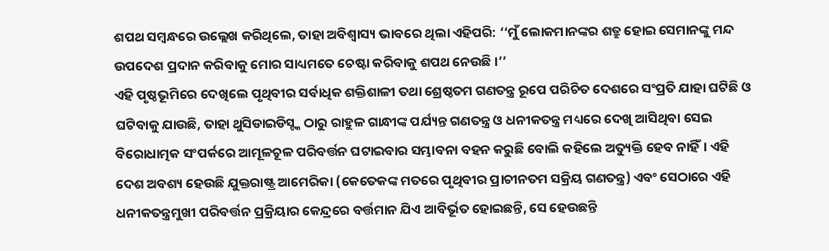ଶପଥ ସମ୍ବନ୍ଧରେ ଉଲ୍ଲେଖ କରିଥିଲେ, ତାହା ଅବିଶ୍ବାସ୍ୟ ଭାବରେ ଥିଲା ଏହିପରି: ‘‘ମୁଁ ଲୋକମାନଙ୍କର ଶତ୍ରୁ ହୋଇ ସେମାନଙ୍କୁ ମନ୍ଦ ଉପଦେଶ ପ୍ରଦାନ କରିବାକୁ ମୋର ସାଧ୍ୟମତେ ଚେଷ୍ଟା କରିବାକୁ ଶପଥ ନେଉଛି।’’
ଏହି ପୃଷ୍ଠଭୂମିରେ ଦେଖିଲେ ପୃଥିବୀର ସର୍ବାଧିକ ଶକ୍ତିଶାଳୀ ତଥା ଶ୍ରେଷ୍ଠତମ ଗଣତନ୍ତ୍ର ରୂପେ ପରିଚିତ ଦେଶରେ ସଂପ୍ରତି ଯାହା ଘଟିଛି ଓ ଘଟିବାକୁ ଯାଉଛି, ତାହା ଥୁସିଡାଇଡିସ୍ଙ୍କ ଠାରୁ ରାହୁଳ ଗାନ୍ଧୀଙ୍କ ପର୍ଯ୍ୟନ୍ତ ଗଣତନ୍ତ୍ର ଓ ଧନୀକତନ୍ତ୍ର ମଧ୍ୟରେ ଦେଖି ଆସିଥିବା ସେଇ ବିରୋଧାତ୍ମକ ସଂପର୍କରେ ଆମୂଳଚୂଳ ପରିବର୍ତ୍ତନ ଘଟାଇବାର ସମ୍ଭାବନା ବହନ କରୁଛି ବୋଲି କହିଲେ ଅତ୍ୟୁକ୍ତି ହେବ ନାହିଁ। ଏହି ଦେଶ ଅବଶ୍ୟ ହେଉଛି ଯୁକ୍ତରାଷ୍ଟ୍ର ଆମେରିକା (କେତେକଙ୍କ ମତରେ ପୃଥିବୀର ପ୍ରାଚୀନତମ ସକ୍ରିୟ ଗଣତନ୍ତ୍ର) ଏବଂ ସେଠାରେ ଏହି ଧନୀକତନ୍ତ୍ରମୁଖୀ ପରିବର୍ତ୍ତନ ପ୍ରକ୍ରିୟାର କେନ୍ଦ୍ରରେ ବର୍ତ୍ତମାନ ଯିଏ ଆବିର୍ଭୂତ ହୋଇଛନ୍ତି, ସେ ହେଉଛନ୍ତି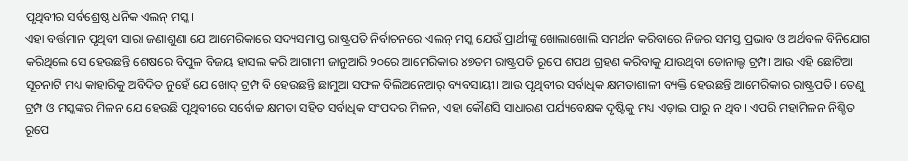ପୃଥିବୀର ସର୍ବଶ୍ରେଷ୍ଠ ଧନିକ ଏଲନ୍ ମସ୍କ।
ଏହା ବର୍ତ୍ତମାନ ପୃଥିବୀ ସାରା ଜଣାଶୁଣା ଯେ ଆମେରିକାରେ ସଦ୍ୟସମାପ୍ତ ରାଷ୍ଟ୍ରପତି ନିର୍ବାଚନରେ ଏଲନ୍ ମସ୍କ ଯେଉଁ ପ୍ରାର୍ଥୀଙ୍କୁ ଖୋଲାଖୋଲି ସମର୍ଥନ କରିବାରେ ନିଜର ସମସ୍ତ ପ୍ରଭାବ ଓ ଅର୍ଥବଳ ବିନିଯୋଗ କରିଥିଲେ ସେ ହେଉଛନ୍ତି ଶେଷରେ ବିପୁଳ ବିଜୟ ହାସଲ କରି ଆଗାମୀ ଜାନୁଆରି ୨୦ରେ ଆମେରିକାର ୪୭ତମ ରାଷ୍ଟ୍ରପତି ରୂପେ ଶପଥ ଗ୍ରହଣ କରିବାକୁ ଯାଉଥିବା ଡୋନାଲ୍ଡ ଟ୍ରମ୍ପ। ଆଉ ଏହି ଛୋଟିଆ ସୂଚନାଟି ମଧ୍ୟ କାହାରିକୁ ଅବିଦିତ ନୁହେଁ ଯେ ଖୋଦ୍ ଟ୍ରମ୍ପ ବି ହେଉଛନ୍ତି ଛାମୁଆ ସଫଳ ବିଲିଅନେଆର୍ ବ୍ୟବସାୟୀ। ଆଉ ପୃଥିବୀର ସର୍ବାଧିକ କ୍ଷମତାଶାଳୀ ବ୍ୟକ୍ତି ହେଉଛନ୍ତି ଆମେରିକାର ରାଷ୍ଟ୍ରପତି। ତେଣୁ ଟ୍ରମ୍ପ ଓ ମସ୍କଙ୍କର ମିଳନ ଯେ ହେଉଛି ପୃଥିବୀରେ ସର୍ବୋଚ୍ଚ କ୍ଷମତା ସହିତ ସର୍ବାଧିକ ସଂପଦର ମିଳନ, ଏହା କୌଣସି ସାଧାରଣ ପର୍ଯ୍ୟବେକ୍ଷକ ଦୃଷ୍ଟିକୁ ମଧ୍ୟ ଏଡ଼ାଇ ପାରୁ ନ ଥିବ। ଏପରି ମହାମିଳନ ନିଶ୍ଚିତ ରୂପେ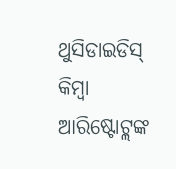ଥୁସିଡାଇଡିସ୍ କିମ୍ବା ଆରିଷ୍ଟୋଟ୍ଲଙ୍କ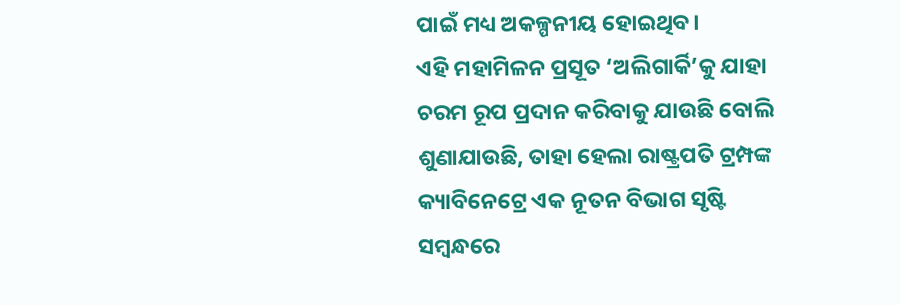ପାଇଁ ମଧ୍ୟ ଅକଳ୍ପନୀୟ ହୋଇଥିବ।
ଏହି ମହାମିଳନ ପ୍ରସୂତ ‘ଅଲିଗାର୍କି’କୁ ଯାହା ଚରମ ରୂପ ପ୍ରଦାନ କରିବାକୁ ଯାଉଛି ବୋଲି ଶୁଣାଯାଉଛି, ତାହା ହେଲା ରାଷ୍ଟ୍ରପତି ଟ୍ରମ୍ପଙ୍କ କ୍ୟାବିନେଟ୍ରେ ଏକ ନୂତନ ବିଭାଗ ସୃଷ୍ଟି ସମ୍ବନ୍ଧରେ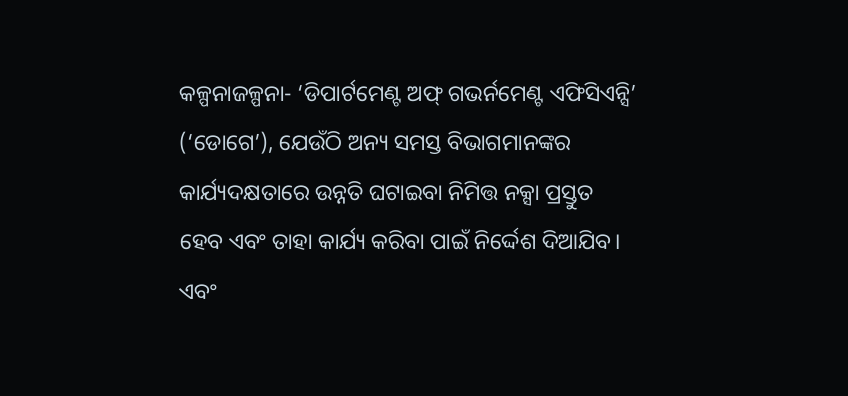କଳ୍ପନାଜଳ୍ପନା- ‘ଡିପାର୍ଟମେଣ୍ଟ ଅଫ୍ ଗଭର୍ନମେଣ୍ଟ ଏଫିସିଏନ୍ସି’ (‘ଡୋଗେ’), ଯେଉଁଠି ଅନ୍ୟ ସମସ୍ତ ବିଭାଗମାନଙ୍କର କାର୍ଯ୍ୟଦକ୍ଷତାରେ ଉନ୍ନତି ଘଟାଇବା ନିମିତ୍ତ ନକ୍ସା ପ୍ରସ୍ତୁତ ହେବ ଏବଂ ତାହା କାର୍ଯ୍ୟ କରିବା ପାଇଁ ନିର୍ଦ୍ଦେଶ ଦିଆଯିବ। ଏବଂ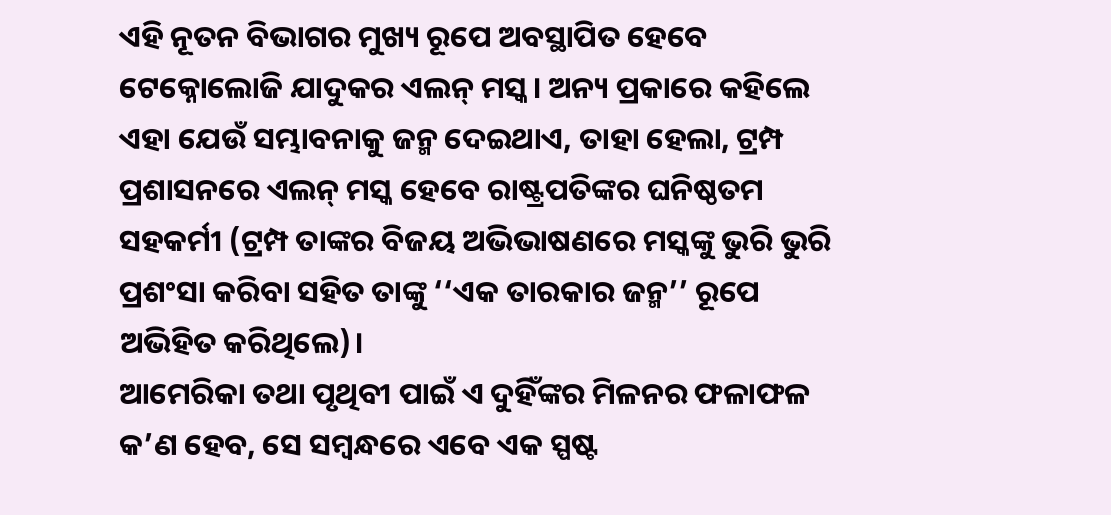ଏହି ନୂତନ ବିଭାଗର ମୁଖ୍ୟ ରୂପେ ଅବସ୍ଥାପିତ ହେବେ ଟେକ୍ନୋଲୋଜି ଯାଦୁକର ଏଲନ୍ ମସ୍କ। ଅନ୍ୟ ପ୍ରକାରେ କହିଲେ ଏହା ଯେଉଁ ସମ୍ଭାବନାକୁ ଜନ୍ମ ଦେଇଥାଏ, ତାହା ହେଲା, ଟ୍ରମ୍ପ ପ୍ରଶାସନରେ ଏଲନ୍ ମସ୍କ ହେବେ ରାଷ୍ଟ୍ରପତିଙ୍କର ଘନିଷ୍ଠତମ ସହକର୍ମୀ (ଟ୍ରମ୍ପ ତାଙ୍କର ବିଜୟ ଅଭିଭାଷଣରେ ମସ୍କଙ୍କୁ ଭୁରି ଭୁରି ପ୍ରଶଂସା କରିବା ସହିତ ତାଙ୍କୁ ‘‘ଏକ ତାରକାର ଜନ୍ମ’’ ରୂପେ ଅଭିହିତ କରିଥିଲେ)।
ଆମେରିକା ତଥା ପୃଥିବୀ ପାଇଁ ଏ ଦୁହିଁଙ୍କର ମିଳନର ଫଳାଫଳ କ’ଣ ହେବ, ସେ ସମ୍ବନ୍ଧରେ ଏବେ ଏକ ସ୍ପଷ୍ଟ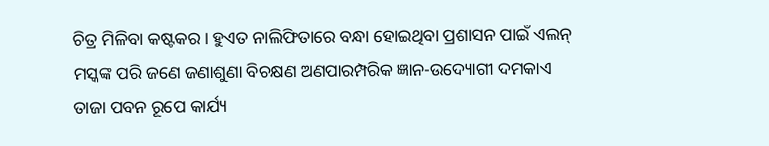ଚିତ୍ର ମିଳିବା କଷ୍ଟକର। ହୁଏତ ନାଲିଫିତାରେ ବନ୍ଧା ହୋଇଥିବା ପ୍ରଶାସନ ପାଇଁ ଏଲନ୍ ମସ୍କଙ୍କ ପରି ଜଣେ ଜଣାଶୁଣା ବିଚକ୍ଷଣ ଅଣପାରମ୍ପରିକ ଜ୍ଞାନ-ଉଦ୍ୟୋଗୀ ଦମକାଏ ତାଜା ପବନ ରୂପେ କାର୍ଯ୍ୟ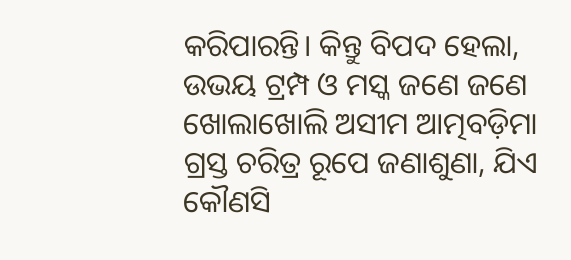କରିପାରନ୍ତି। କିନ୍ତୁ ବିପଦ ହେଲା, ଉଭୟ ଟ୍ରମ୍ପ ଓ ମସ୍କ ଜଣେ ଜଣେ ଖୋଲାଖୋଲି ଅସୀମ ଆତ୍ମବଡ଼ିମା ଗ୍ରସ୍ତ ଚରିତ୍ର ରୂପେ ଜଣାଶୁଣା, ଯିଏ କୌଣସି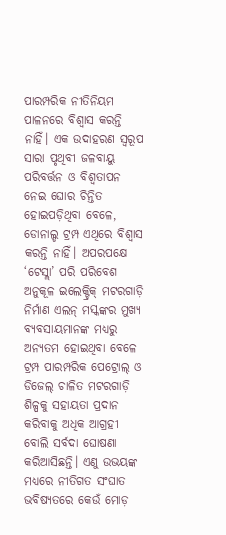ପାରମ୍ପରିକ ନୀତିନିୟମ ପାଳନରେ ବିଶ୍ବାସ କରନ୍ତି ନାହିଁ। ଏକ ଉଦାହରଣ ସ୍ବରୂପ ସାରା ପୃଥିବୀ ଜଳବାୟୁ ପରିବର୍ତ୍ତନ ଓ ବିଶ୍ବତାପନ ନେଇ ଘୋର ଚିନ୍ତିତ ହୋଇପଡ଼ିଥିବା ବେଳେ, ଡୋନାଲ୍ଡ ଟ୍ରମ୍ପ ଏଥିରେ ବିଶ୍ବାସ କରନ୍ତି ନାହିଁ। ଅପରପକ୍ଷେ ‘ଟେସ୍ଲା’ ପରି ପରିବେଶ ଅନୁକୂଳ ଇଲେକ୍ଟ୍ରିକ୍ ମଟରଗାଡ଼ି ନିର୍ମାଣ ଏଲନ୍ ମସ୍କଙ୍କର ମୁଖ୍ୟ ବ୍ୟବସାୟମାନଙ୍କ ମଧ୍ୟରୁ ଅନ୍ୟତମ ହୋଇଥିବା ବେଳେ ଟ୍ରମ୍ପ ପାରମ୍ପରିକ ପେଟ୍ରୋଲ୍ ଓ ଡିଜେଲ୍ ଚାଳିତ ମଟରଗାଡ଼ି ଶିଳ୍ପକୁ ସହାୟତା ପ୍ରଦାନ କରିବାକୁ ଅଧିକ ଆଗ୍ରହୀ ବୋଲି ସର୍ବଦା ଘୋଷଣା କରିଆସିଛନ୍ତି। ଏଣୁ ଉଭୟଙ୍କ ମଧ୍ୟରେ ନୀତିଗତ ସଂଘାତ ଭବିଷ୍ୟତରେ କେଉଁ ମୋଡ଼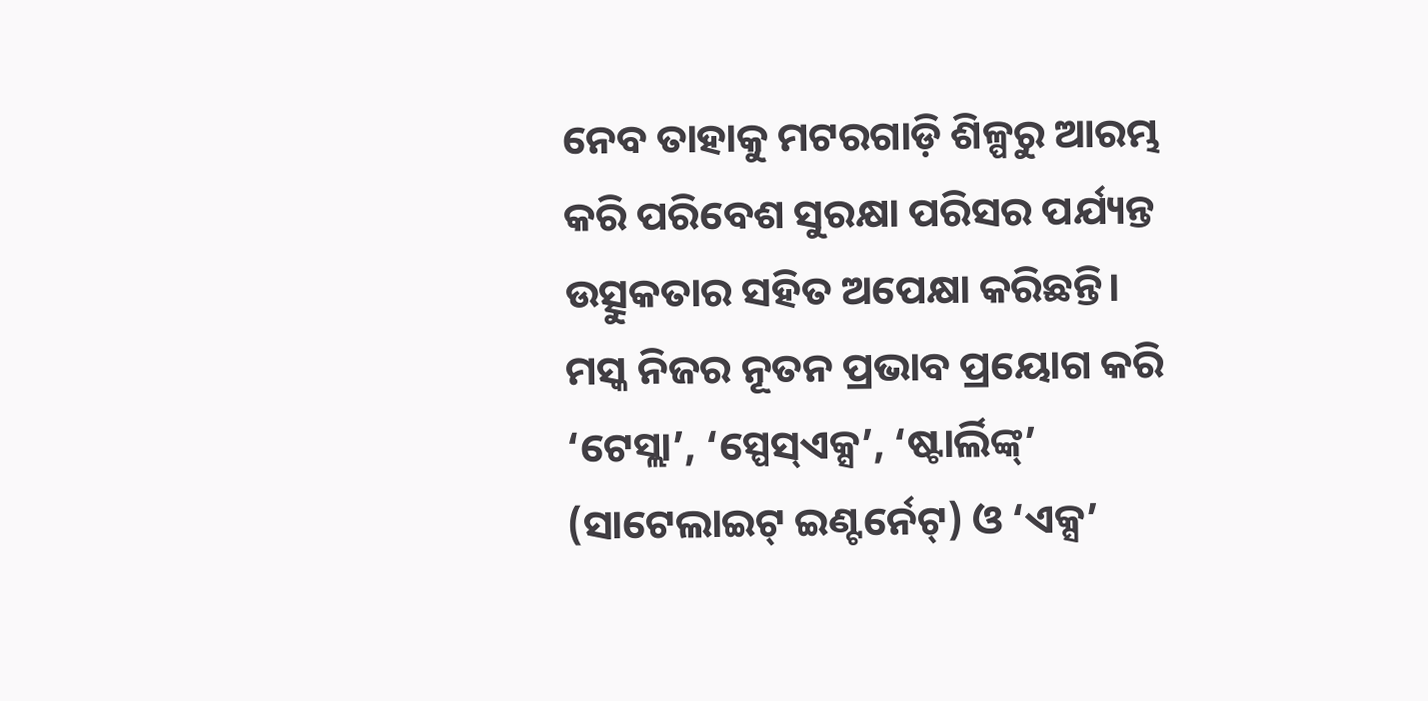ନେବ ତାହାକୁ ମଟରଗାଡ଼ି ଶିଳ୍ପରୁ ଆରମ୍ଭ କରି ପରିବେଶ ସୁରକ୍ଷା ପରିସର ପର୍ଯ୍ୟନ୍ତ ଉତ୍ସୁକତାର ସହିତ ଅପେକ୍ଷା କରିଛନ୍ତି।
ମସ୍କ ନିଜର ନୂତନ ପ୍ରଭାବ ପ୍ରୟୋଗ କରି ‘ଟେସ୍ଲା’, ‘ସ୍ପେସ୍ଏକ୍ସ’, ‘ଷ୍ଟାର୍ଲିଙ୍କ୍’ (ସାଟେଲାଇଟ୍ ଇଣ୍ଟର୍ନେଟ୍) ଓ ‘ଏକ୍ସ’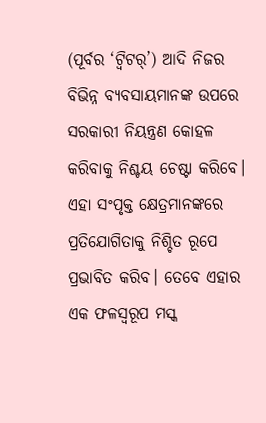(ପୂର୍ବର ‘ଟ୍ବିଟର୍’) ଆଦି ନିଜର ବିଭିନ୍ନ ବ୍ୟବସାୟମାନଙ୍କ ଉପରେ ସରକାରୀ ନିୟନ୍ତ୍ରଣ କୋହଳ କରିବାକୁ ନିଶ୍ଚୟ ଚେଷ୍ଟା କରିବେ। ଏହା ସଂପୃକ୍ତ କ୍ଷେତ୍ରମାନଙ୍କରେ ପ୍ରତିଯୋଗିତାକୁ ନିଶ୍ଚିତ ରୂପେ ପ୍ରଭାବିତ କରିବ। ତେବେ ଏହାର ଏକ ଫଳସ୍ବରୂପ ମସ୍କ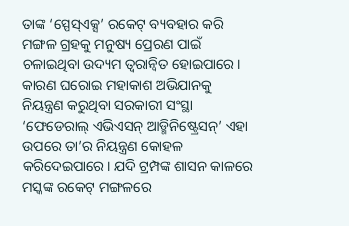ତାଙ୍କ ‘ସ୍ପେସ୍ଏକ୍ସ’ ରକେଟ୍ ବ୍ୟବହାର କରି ମଙ୍ଗଳ ଗ୍ରହକୁ ମନୁଷ୍ୟ ପ୍ରେରଣ ପାଇଁ ଚଳାଇଥିବା ଉଦ୍ୟମ ତ୍ବରାନ୍ବିତ ହୋଇପାରେ। କାରଣ ଘରୋଇ ମହାକାଶ ଅଭିଯାନକୁ ନିୟନ୍ତ୍ରଣ କରୁଥିବା ସରକାରୀ ସଂସ୍ଥା ‘ଫେଡେରାଲ୍ ଏଭିଏସନ୍ ଆଡ୍ମିନିଷ୍ଟ୍ରେସନ୍’ ଏହା ଉପରେ ତା’ର ନିୟନ୍ତ୍ରଣ କୋହଳ କରିଦେଇପାରେ। ଯଦି ଟ୍ରମ୍ପଙ୍କ ଶାସନ କାଳରେ ମସ୍କଙ୍କ ରକେଟ୍ ମଙ୍ଗଳରେ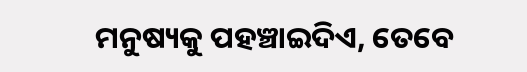ମନୁଷ୍ୟକୁ ପହଞ୍ଚାଇଦିଏ, ତେବେ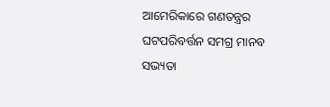ଆମେରିକାରେ ଗଣତନ୍ତ୍ରର ଘଟପରିବର୍ତ୍ତନ ସମଗ୍ର ମାନବ ସଭ୍ୟତା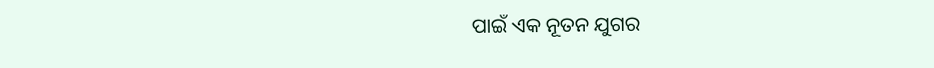ପାଇଁ ଏକ ନୂତନ ଯୁଗର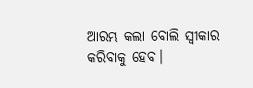ଆରମ୍ଭ କଲା ବୋଲି ସ୍ବୀକାର କରିବାକୁ ହେବ।